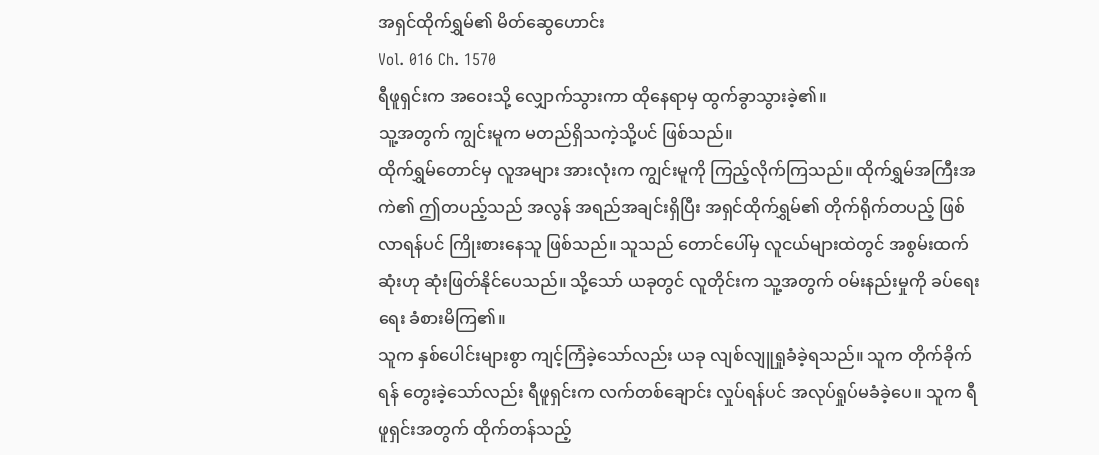အရှင်ထိုက်ရွှမ်၏ မိတ်ဆွေဟောင်း
Vol. 016 Ch. 1570
ရီဖူရှင်းက အဝေးသို့ လျှောက်သွားကာ ထိုနေရာမှ ထွက်ခွာသွားခဲ့၏။
သူ့အတွက် ကျွင်းမူက မတည်ရှိသကဲ့သို့ပင် ဖြစ်သည်။
ထိုက်ရွှမ်တောင်မှ လူအများ အားလုံးက ကျွင်းမူကို ကြည့်လိုက်ကြသည်။ ထိုက်ရွှမ်အကြီးအကဲ၏ ဤတပည့်သည် အလွန် အရည်အချင်းရှိပြီး အရှင်ထိုက်ရွှမ်၏ တိုက်ရိုက်တပည့် ဖြစ်လာရန်ပင် ကြိုးစားနေသူ ဖြစ်သည်။ သူသည် တောင်ပေါ်မှ လူငယ်များထဲတွင် အစွမ်းထက်ဆုံးဟု ဆုံးဖြတ်နိုင်ပေသည်။ သို့သော် ယခုတွင် လူတိုင်းက သူ့အတွက် ဝမ်းနည်းမှုကို ခပ်ရေးရေး ခံစားမိကြ၏။
သူက နှစ်ပေါင်းများစွာ ကျင့်ကြံခဲ့သော်လည်း ယခု လျစ်လျူရှုခံခဲ့ရသည်။ သူက တိုက်ခိုက်ရန် တွေးခဲ့သော်လည်း ရီဖူရှင်းက လက်တစ်ချောင်း လှုပ်ရန်ပင် အလုပ်ရှုပ်မခံခဲ့ပေ။ သူက ရီဖူရှင်းအတွက် ထိုက်တန်သည့်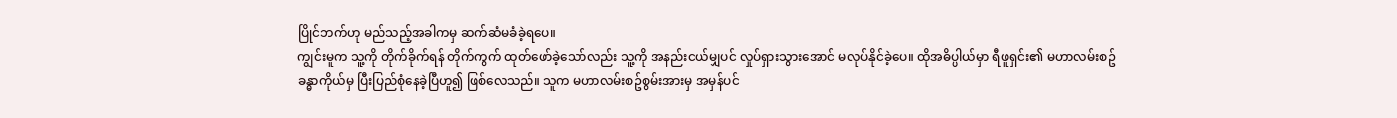ပြိုင်ဘက်ဟု မည်သည့်အခါကမှ ဆက်ဆံမခံခဲ့ရပေ။
ကျွင်းမူက သူ့ကို တိုက်ခိုက်ရန် တိုက်ကွက် ထုတ်ဖော်ခဲ့သော်လည်း သူ့ကို အနည်းငယ်မျှပင် လှုပ်ရှားသွားအောင် မလုပ်နိုင်ခဲ့ပေ။ ထိုအဓိပ္ပါယ်မှာ ရီဖူရှင်း၏ မဟာလမ်းစဥ် ခန္ဓာကိုယ်မှ ပြီးပြည်စုံနေခဲ့ပြီဟူ၍ ဖြစ်လေသည်။ သူက မဟာလမ်းစဥ်စွမ်းအားမှ အမှန်ပင်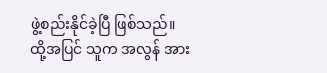ဖွဲ့စည်းနိုင်ခဲ့ပြီ ဖြစ်သည်။
ထို့အပြင် သူက အလွန် အား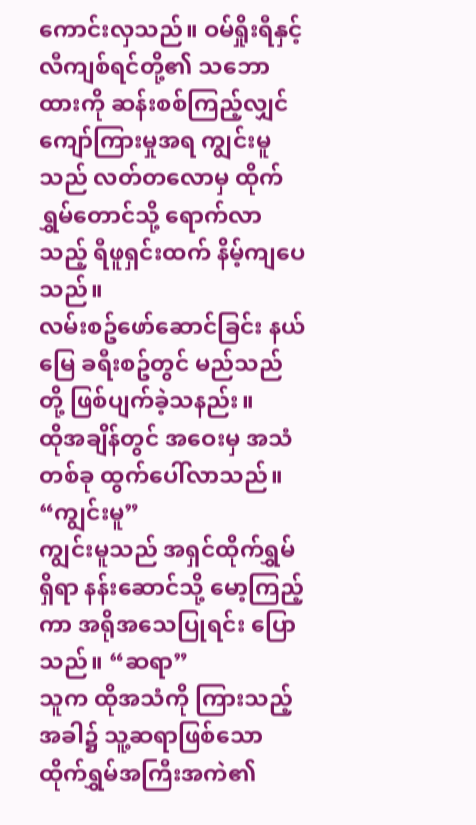ကောင်းလှသည်။ ဝမ်ရှိုးရီနှင့် လီကျစ်ရင်တို့၏ သဘောထားကို ဆန်းစစ်ကြည့်လျှင် ကျော်ကြားမှုအရ ကျွင်းမူသည် လတ်တလောမှ ထိုက်ရွှမ်တောင်သို့ ရောက်လာသည့် ရီဖူရှင်းထက် နိမ့်ကျပေသည်။
လမ်းစဥ်ဖော်ဆောင်ခြင်း နယ်မြေ ခရီးစဥ်တွင် မည်သည်တို့ ဖြစ်ပျက်ခဲ့သနည်း။
ထိုအချိန်တွင် အဝေးမှ အသံတစ်ခု ထွက်ပေါ်လာသည်။ “ကျွင်းမူ”
ကျွင်းမူသည် အရှင်ထိုက်ရွှမ် ရှိရာ နန်းဆောင်သို့ မော့ကြည့်ကာ အရိုအသေပြုရင်း ပြောသည်။ “ဆရာ”
သူက ထိုအသံကို ကြားသည့်အခါ၌ သူ့ဆရာဖြစ်သော ထိုက်ရွှမ်အကြီးအကဲ၏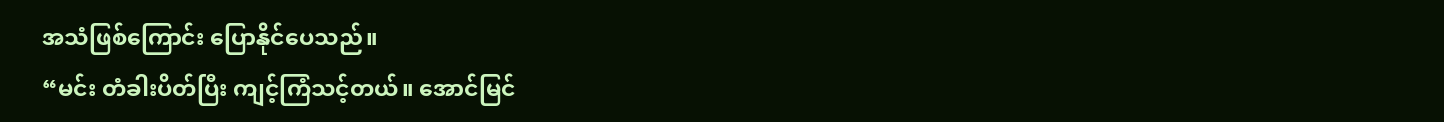အသံဖြစ်ကြောင်း ပြောနိုင်ပေသည်။
“မင်း တံခါးပိတ်ပြီး ကျင့်ကြံသင့်တယ်။ အောင်မြင်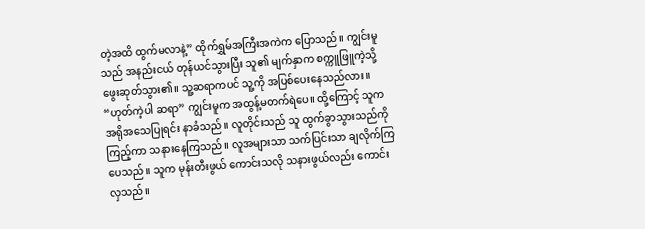တဲ့အထိ ထွက်မလာနဲ့” ထိုက်ရွှမ်အကြီးအကဲက ပြောသည်။ ကျွင်းမူသည် အနည်းငယ် တုန်ယင်သွားပြီး သူ၏ မျက်နှာက စက္ကူဖြူကဲ့သို့ ဖွေးဆုတ်သွား၏။ သူ့ဆရာကပင် သူ့ကို အပြစ်ပေးနေသည်လား။
“ဟုတ်ကဲ့ပါ ဆရာ” ကျွင်းမူက အထွန့်မတက်ရဲပေ။ ထို့ကြောင့် သူက အရိုအသေပြုရင်း နာခံသည်။ လူတိုင်းသည် သူ ထွက်ခွာသွားသည်ကို ကြည့်ကာ သနားနေကြသည်။ လူအများသာ သက်ပြင်းသာ ချလိုက်ကြပေသည်။ သူက မုန်းတီးဖွယ် ကောင်းသလို သနားဖွယ်လည်း ကောင်းလှသည်။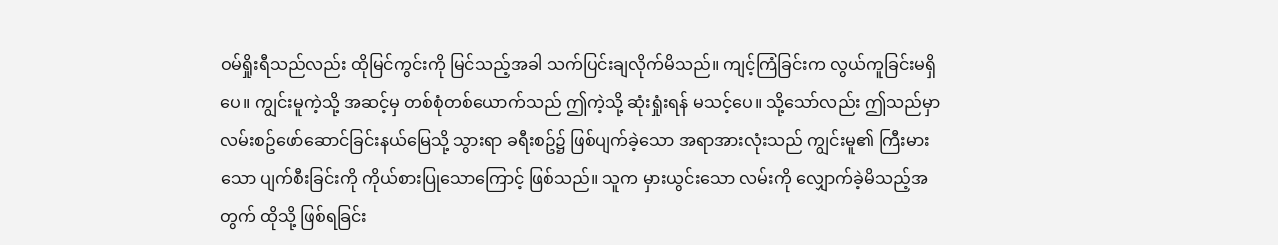ဝမ်ရှိုးရီသည်လည်း ထိုမြင်ကွင်းကို မြင်သည့်အခါ သက်ပြင်းချလိုက်မိသည်။ ကျင့်ကြံခြင်းက လွယ်ကူခြင်းမရှိပေ။ ကျွင်းမူကဲ့သို့ အဆင့်မှ တစ်စုံတစ်ယောက်သည် ဤကဲ့သို့ ဆုံးရှုံးရန် မသင့်ပေ။ သို့သော်လည်း ဤသည်မှာ လမ်းစဥ်ဖော်ဆောင်ခြင်းနယ်မြေသို့ သွားရာ ခရီးစဥ်၌ ဖြစ်ပျက်ခဲ့သော အရာအားလုံးသည် ကျွင်းမူ၏ ကြီးမားသော ပျက်စီးခြင်းကို ကိုယ်စားပြုသောကြောင့် ဖြစ်သည်။ သူက မှားယွင်းသော လမ်းကို လျှောက်ခဲ့မိသည့်အတွက် ထိုသို့ ဖြစ်ရခြင်း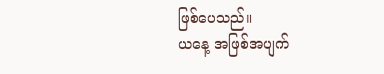ဖြစ်ပေသည်။
ယနေ့ အဖြစ်အပျက်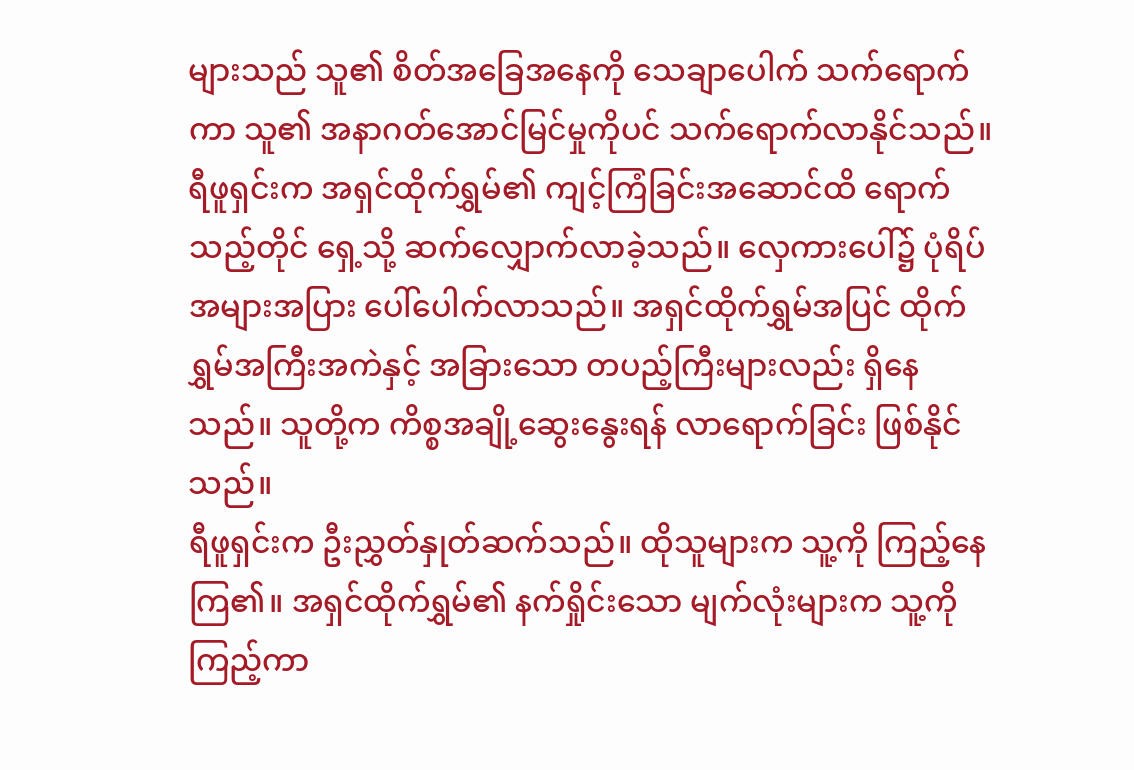များသည် သူ၏ စိတ်အခြေအနေကို သေချာပေါက် သက်ရောက်ကာ သူ၏ အနာဂတ်အောင်မြင်မှုကိုပင် သက်ရောက်လာနိုင်သည်။
ရီဖူရှင်းက အရှင်ထိုက်ရွှမ်၏ ကျင့်ကြံခြင်းအဆောင်ထိ ရောက်သည့်တိုင် ရှေ့သို့ ဆက်လျှောက်လာခဲ့သည်။ လှေကားပေါ်၌ ပုံရိပ်အများအပြား ပေါ်ပေါက်လာသည်။ အရှင်ထိုက်ရွှမ်အပြင် ထိုက်ရွှမ်အကြီးအကဲနှင့် အခြားသော တပည့်ကြီးများလည်း ရှိနေသည်။ သူတို့က ကိစ္စအချို့ဆွေးနွေးရန် လာရောက်ခြင်း ဖြစ်နိုင်သည်။
ရီဖူရှင်းက ဦးညွှတ်နှုတ်ဆက်သည်။ ထိုသူများက သူ့ကို ကြည့်နေကြ၏။ အရှင်ထိုက်ရွှမ်၏ နက်ရှိုင်းသော မျက်လုံးများက သူ့ကို ကြည့်ကာ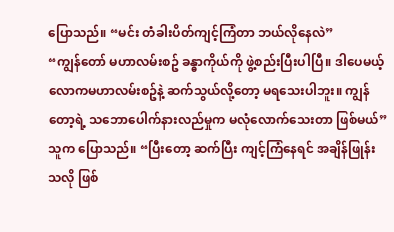ပြောသည်။ “မင်း တံခါးပိတ်ကျင့်ကြံတာ ဘယ်လိုနေလဲ”
“ကျွန်တော် မဟာလမ်းစဥ် ခန္ဓာကိုယ်ကို ဖွဲ့စည်းပြီးပါပြီ။ ဒါပေမယ့် လောကမဟာလမ်းစဥ်နဲ့ ဆက်သွယ်လို့တော့ မရသေးပါဘူး။ ကျွန်တော့ရဲ့ သဘောပေါက်နားလည်မှုက မလုံလောက်သေးတာ ဖြစ်မယ်” သူက ပြောသည်။ “ပြီးတော့ ဆက်ပြီး ကျင့်ကြံနေရင် အချိန်ဖြုန်းသလို ဖြစ်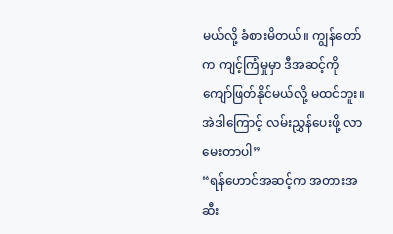မယ်လို့ ခံစားမိတယ်။ ကျွန်တော်က ကျင့်ကြံမှုမှာ ဒီအဆင့်ကို ကျော်ဖြတ်နိုင်မယ်လို့ မထင်ဘူး။ အဲဒါကြောင့် လမ်းညွှန်ပေးဖို့ လာမေးတာပါ”
“ရန်ဟောင်အဆင့်က အတားအဆီး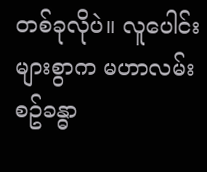တစ်ခုလိုပဲ။ လူပေါင်းများစွာက မဟာလမ်းစဥ်ခန္ဓာ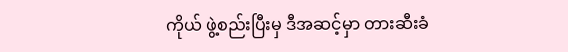ကိုယ် ဖွဲ့စည်းပြီးမှ ဒီအဆင့်မှာ တားဆီးခံ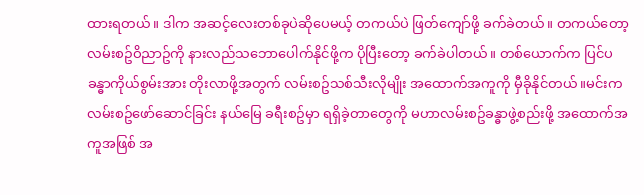ထားရတယ်။ ဒါက အဆင့်လေးတစ်ခုပဲဆိုပေမယ့် တကယ်ပဲ ဖြတ်ကျော်ဖို့ ခက်ခဲတယ်။ တကယ်တော့ လမ်းစဥ်ဝိညာဥ်ကို နားလည်သဘောပေါက်နိုင်ဖို့က ပိုပြီးတော့ ခက်ခဲပါတယ်။ တစ်ယောက်က ပြင်ပခန္ဓာကိုယ်စွမ်းအား တိုးလာဖို့အတွက် လမ်းစဥ်သစ်သီးလိုမျိုး အထောက်အကူကို မှီခိုနိုင်တယ်။မင်းက လမ်းစဥ်ဖော်ဆောင်ခြင်း နယ်မြေ ခရီးစဥ်မှာ ရရှိခဲ့တာတွေကို မဟာလမ်းစဥ်ခန္ဓာဖွဲ့စည်းဖို့ အထောက်အကူအဖြစ် အ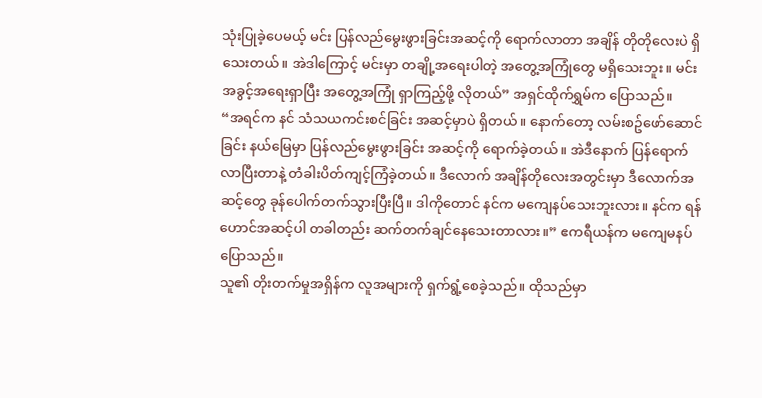သုံးပြုခဲ့ပေမယ့် မင်း ပြန်လည်မွေးဖွားခြင်းအဆင့်ကို ရောက်လာတာ အချိန် တိုတိုလေးပဲ ရှိသေးတယ်။ အဲဒါကြောင့် မင်းမှာ တချို့အရေးပါတဲ့ အတွေ့အကြုံတွေ မရှိသေးဘူး။ မင်း အခွင့်အရေးရှာပြီး အတွေ့အကြုံ ရှာကြည့်ဖို့ လိုတယ်” အရှင်ထိုက်ရွှမ်က ပြောသည်။
“အရင်က နင် သံသယကင်းစင်ခြင်း အဆင့်မှာပဲ ရှိတယ်။ နောက်တော့ လမ်းစဥ်ဖော်ဆောင်ခြင်း နယ်မြေမှာ ပြန်လည်မွေးဖွားခြင်း အဆင့်ကို ရောက်ခဲ့တယ်။ အဲဒီနောက် ပြန်ရောက်လာပြီးတာနဲ့ တံခါးပိတ်ကျင့်ကြံခဲ့တယ်။ ဒီလောက် အချိန်တိုလေးအတွင်းမှာ ဒီလောက်အဆင့်တွေ ခုန်ပေါက်တက်သွားပြီးပြီ။ ဒါကိုတောင် နင်က မကျေနပ်သေးဘူးလား။ နင်က ရန်ဟောင်အဆင့်ပါ တခါတည်း ဆက်တက်ချင်နေသေးတာလား။” ဧကရီယန်က မကျေမနပ် ပြောသည်။
သူ၏ တိုးတက်မှုအရှိန်က လူအများကို ရှက်ရွံ့စေခဲ့သည်။ ထိုသည်မှာ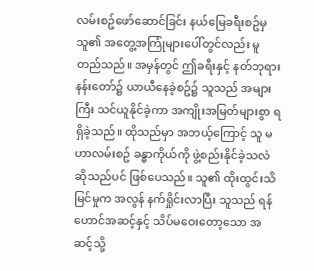လမ်းစဥ်ဖော်ဆောင်ခြင်း နယ်မြေခရီးစဥ်မှ သူ၏ အတွေ့အကြုံများပေါ်တွင်လည်း မူတည်သည်။ အမှန်တွင် ဤခရီးနှင့် နတ်ဘုရားနန်းတော်၌ ယာယီနေခဲ့စဥ်၌ သူသည် အများကြီး သင်ယူနိုင်ခဲ့ကာ အကျိုးအမြတ်များစွာ ရရှိခဲ့သည်။ ထိုသည်မှာ အဘယ့်ကြောင့် သူ မဟာလမ်းစဥ် ခန္ဓာကိုယ်ကို ဖွဲ့စည်းနိုင်ခဲ့သလဲ ဆိုသည်ပင် ဖြစ်ပေသည်။ သူ၏ ထိုးထွင်းသိမြင်မှုက အလွန် နက်ရှိုင်းလာပြီး သူသည် ရန်ဟောင်အဆင့်နှင့် သိပ်မဝေးတော့သော အဆင့်သို့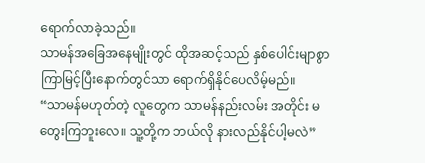ရောက်လာခဲ့သည်။
သာမန်အခြေအနေမျိုးတွင် ထိုအဆင့်သည် နှစ်ပေါင်းမျာစွာ ကြာမြင့်ပြီးနောက်တွင်သာ ရောက်ရှိနိုင်ပေလိမ့်မည်။
“သာမန်မဟုတ်တဲ့ လူတွေက သာမန်နည်းလမ်း အတိုင်း မတွေးကြဘူးလေ။ သူ့တို့က ဘယ်လို နားလည်နိုင်ပါ့မလဲ”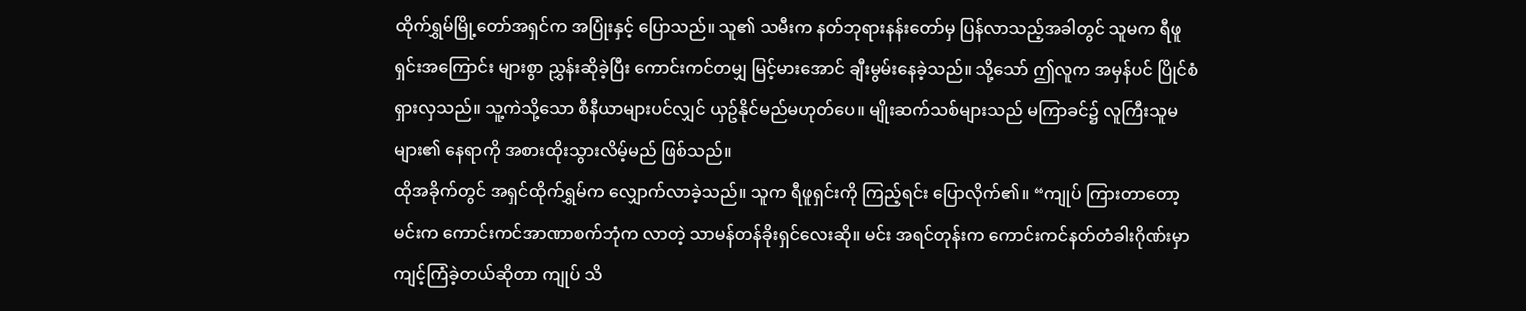ထိုက်ရွှမ်မြို့တော်အရှင်က အပြုံးနှင့် ပြောသည်။ သူ၏ သမီးက နတ်ဘုရားနန်းတော်မှ ပြန်လာသည့်အခါတွင် သူမက ရီဖူရှင်းအကြောင်း များစွာ ညွှန်းဆိုခဲ့ပြီး ကောင်းကင်တမျှ မြင့်မားအောင် ချီးမွမ်းနေခဲ့သည်။ သို့သော် ဤလူက အမှန်ပင် ပြိုင်စံရှားလှသည်။ သူ့ကဲသို့သော စီနီယာများပင်လျှင် ယှဥ်နိုင်မည်မဟုတ်ပေ။ မျိုးဆက်သစ်များသည် မကြာခင်၌ လူကြီးသူမများ၏ နေရာကို အစားထိုးသွားလိမ့်မည် ဖြစ်သည်။
ထိုအခိုက်တွင် အရှင်ထိုက်ရွှမ်က လျှောက်လာခဲ့သည်။ သူက ရီဖူရှင်းကို ကြည့်ရင်း ပြောလိုက်၏။ “ကျုပ် ကြားတာတော့ မင်းက ကောင်းကင်အာဏာစက်ဘုံက လာတဲ့ သာမန်တန်ခိုးရှင်လေးဆို။ မင်း အရင်တုန်းက ကောင်းကင်နတ်တံခါးဂိုဏ်းမှာ ကျင့်ကြံခဲ့တယ်ဆိုတာ ကျုပ် သိ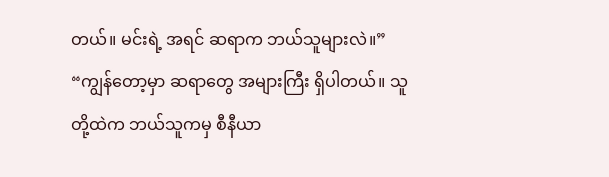တယ်။ မင်းရဲ့ အရင် ဆရာက ဘယ်သူများလဲ။”
“ကျွန်တော့မှာ ဆရာတွေ အများကြီး ရှိပါတယ်။ သူတို့ထဲက ဘယ်သူကမှ စီနီယာ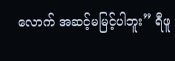လောက် အဆင့်မမြင့်ပါဘူး” ရီဖူ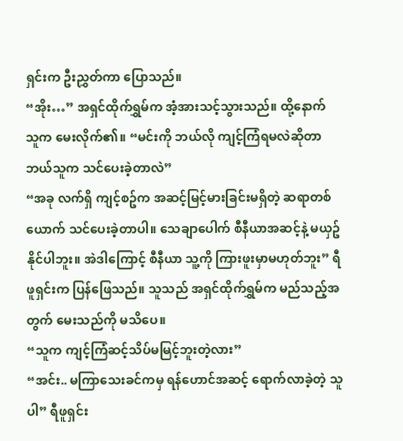ရှင်းက ဦးညွှတ်ကာ ပြောသည်။
“အိုး…” အရှင်ထိုက်ရွှမ်က အံ့အားသင့်သွားသည်။ ထို့နောက် သူက မေးလိုက်၏။ “မင်းကို ဘယ်လို ကျင့်ကြံရမလဲဆိုတာ ဘယ်သူက သင်ပေးခဲ့တာလဲ”
“အခု လက်ရှိ ကျင့်စဥ်က အဆင့်မြင့်မားခြင်းမရှိတဲ့ ဆရာတစ်ယောက် သင်ပေးခဲ့တာပါ။ သေချာပေါက် စီနီယာအဆင့်နဲ့ မယှဥ်နိုင်ပါဘူး။ အဲဒါကြောင့် စီနီယာ သူ့ကို ကြားဖူးမှာမဟုတ်ဘူး” ရီဖူရှင်းက ပြန်ဖြေသည်။ သူသည် အရှင်ထိုက်ရွှမ်က မည်သည့်အတွက် မေးသည်ကို မသိပေ။
“သူက ကျင့်ကြံဆင့်သိပ်မမြင့်ဘူးတဲ့လား”
“အင်း.. မကြာသေးခင်ကမှ ရန်ဟောင်အဆင့် ရောက်လာခဲ့တဲ့ သူပါ” ရီဖူရှင်း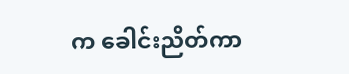က ခေါင်းညိတ်ကာ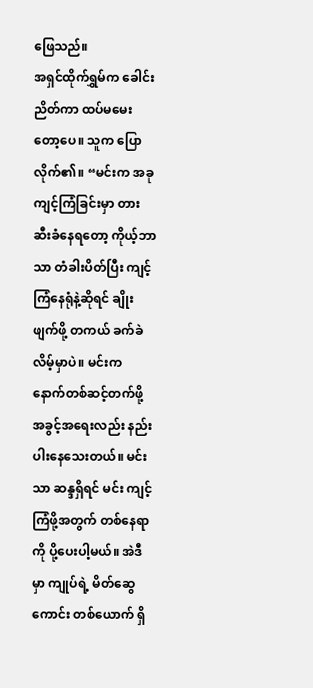ဖြေသည်။
အရှင်ထိုက်ရွှမ်က ခေါင်းညိတ်ကာ ထပ်မမေးတော့ပေ။ သူက ပြောလိုက်၏။ “မင်းက အခု ကျင့်ကြံခြင်းမှာ တားဆီးခံနေရတော့ ကိုယ့်ဘာသာ တံခါးပိတ်ပြီး ကျင့်ကြံနေရုံနဲ့ဆိုရင် ချိုးဖျက်ဖို့ တကယ် ခက်ခဲလိမ့်မှာပဲ။ မင်းက နောက်တစ်ဆင့်တက်ဖို့ အခွင့်အရေးလည်း နည်းပါးနေသေးတယ်။ မင်းသာ ဆန္ဒရှိရင် မင်း ကျင့်ကြံဖို့အတွက် တစ်နေရာကို ပို့ပေးပါ့မယ်။ အဲဒီမှာ ကျုပ်ရဲ့ မိတ်ဆွေကောင်း တစ်ယောက် ရှိ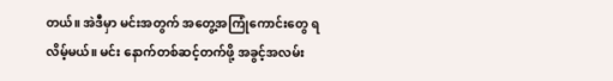တယ်။ အဲဒီမှာ မင်းအတွက် အတွေ့အကြုံကောင်းတွေ ရလိမ့်မယ်။ မင်း နောက်တစ်ဆင့်တက်ဖို့ အခွင့်အလမ်း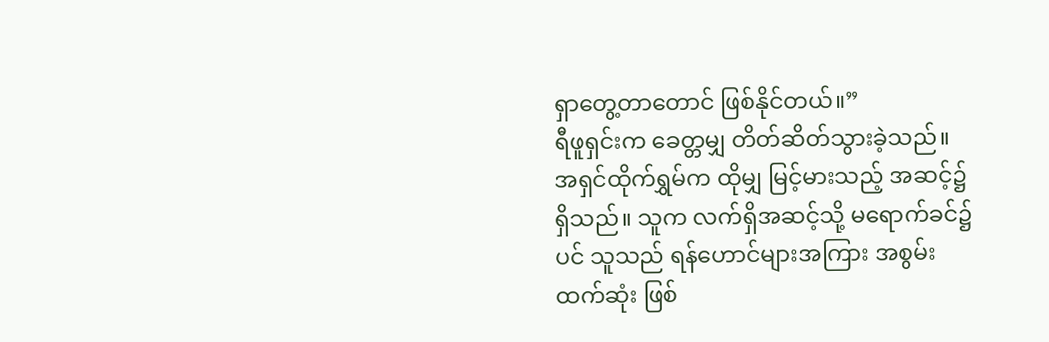ရှာတွေ့တာတောင် ဖြစ်နိုင်တယ်။”
ရီဖူရှင်းက ခေတ္တမျှ တိတ်ဆိတ်သွားခဲ့သည်။ အရှင်ထိုက်ရွှမ်က ထိုမျှ မြင့်မားသည့် အဆင့်၌ ရှိသည်။ သူက လက်ရှိအဆင့်သို့ မရောက်ခင်၌ပင် သူသည် ရန်ဟောင်များအကြား အစွမ်းထက်ဆုံး ဖြစ်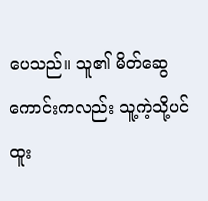ပေသည်။ သူ၏ မိတ်ဆွေကောင်းကလည်း သူ့ကဲ့သို့ပင် ထူး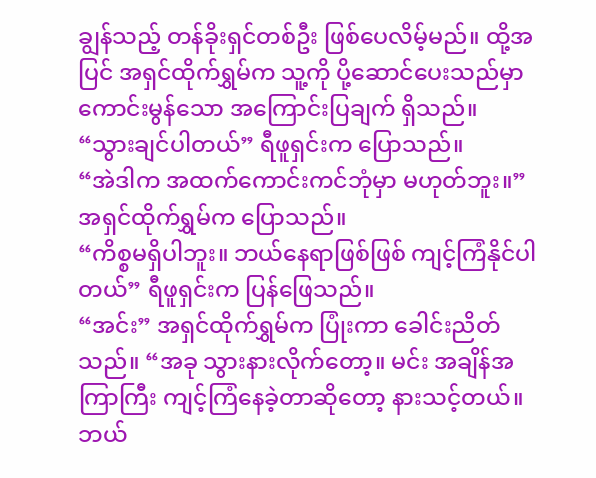ချွန်သည့် တန်ခိုးရှင်တစ်ဦး ဖြစ်ပေလိမ့်မည်။ ထို့အပြင် အရှင်ထိုက်ရွှမ်က သူ့ကို ပို့ဆောင်ပေးသည်မှာ ကောင်းမွန်သော အကြောင်းပြချက် ရှိသည်။
“သွားချင်ပါတယ်” ရီဖူရှင်းက ပြောသည်။
“အဲဒါက အထက်ကောင်းကင်ဘုံမှာ မဟုတ်ဘူး။” အရှင်ထိုက်ရွှမ်က ပြောသည်။
“ကိစ္စမရှိပါဘူး။ ဘယ်နေရာဖြစ်ဖြစ် ကျင့်ကြံနိုင်ပါတယ်” ရီဖူရှင်းက ပြန်ဖြေသည်။
“အင်း” အရှင်ထိုက်ရွှမ်က ပြုံးကာ ခေါင်းညိတ်သည်။ “အခု သွားနားလိုက်တော့။ မင်း အချိန်အကြာကြီး ကျင့်ကြံနေခဲ့တာဆိုတော့ နားသင့်တယ်။ ဘယ်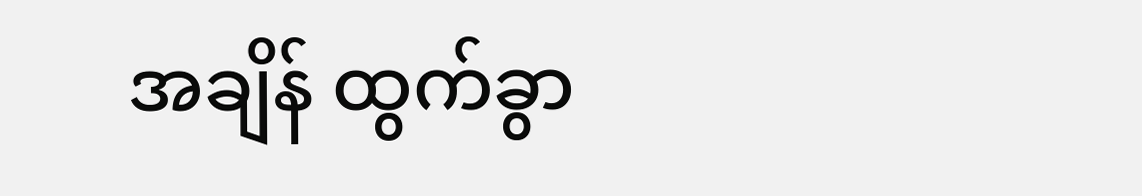အချိန် ထွက်ခွာ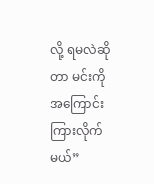လို့ ရမလဲဆိုတာ မင်းကို အကြောင်းကြားလိုက်မယ်”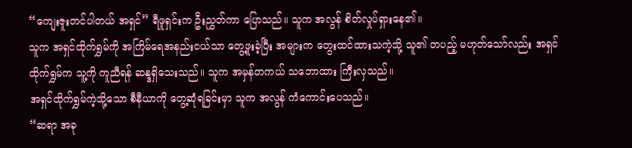“ကျေးဇူးတင်ပါတယ် အရှင်” ရီဖူရှင်းက ဦးညွှတ်ကာ ပြောသည်။ သူက အလွန် စိတ်လှုပ်ရှားနေ၏။
သူက အရှင်ထိုက်ရွှမ်ကို အကြိမ်ရေအနည်းငယ်သာ တွေ့ဖူးခဲ့ပြီး အများက တွေးထင်ထားသကဲ့သို့ သူ၏ တပည့် မဟုတ်သော်လည်း အရှင်ထိုက်ရွှမ်က သူ့ကို ကူညီရန် ဆန္ဒရှိသေးသည်။ သူက အမှန်တကယ် သဘောထား ကြီးလှသည်။
အရှင်ထိုက်ရွှမ်ကဲ့သို့သော စီနီယာကို တွေ့ဆုံရခြင်းမှာ သူက အလွန် ကံကောင်းပေသည်။
“ဆရာ အခု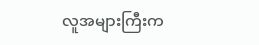လူအများကြီးက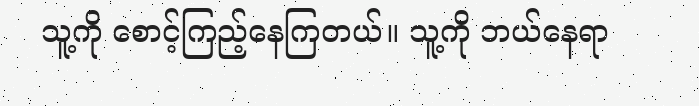သူ့ကို စောင့်ကြည့်နေကြတယ်။ သူ့ကို ဘယ်နေရာ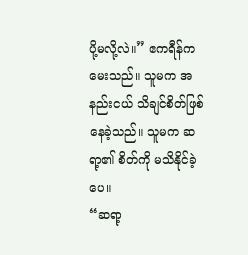ပို့မလို့လဲ။” ဧကရီန်က မေးသည်။ သူမက အနည်းငယ် သိချင်စိတ်ဖြစ်နေခဲ့သည်။ သူမက ဆရာ့၏ စိတ်ကို မသိနိုင်ခဲ့ပေ။
“ဆရာ့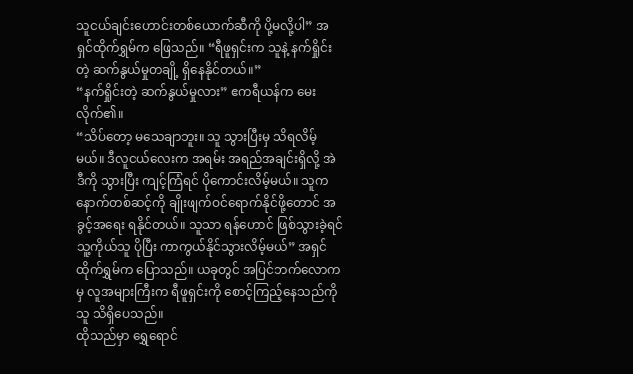သူငယ်ချင်းဟောင်းတစ်ယောက်ဆီကို ပို့မလို့ပါ” အရှင်ထိုက်ရွှမ်က ဖြေသည်။ “ရီဖူရှင်းက သူနဲ့ နက်ရှိုင်းတဲ့ ဆက်နွယ်မှုတချို့ ရှိနေနိုင်တယ်။”
“နက်ရှိုင်းတဲ့ ဆက်နွယ်မှုလား” ဧကရီယန်က မေးလိုက်၏။
“သိပ်တော့ မသေချာဘူး။ သူ သွားပြီးမှ သိရလိမ့်မယ်။ ဒီလူငယ်လေးက အရမ်း အရည်အချင်းရှိလို့ အဲဒီကို သွားပြီး ကျင့်ကြံရင် ပိုကောင်းလိမ့်မယ်။ သူက နောက်တစ်ဆင့်ကို ချိုးဖျက်ဝင်ရောက်နိုင်ဖို့တောင် အခွင့်အရေး ရနိုင်တယ်။ သူသာ ရန်ဟောင် ဖြစ်သွားခဲ့ရင် သူ့ကိုယ်သူ ပိုပြီး ကာကွယ်နိုင်သွားလိမ့်မယ်” အရှင်ထိုက်ရွှမ်က ပြောသည်။ ယခုတွင် အပြင်ဘက်လောကမှ လူအများကြီးက ရီဖူရှင်းကို စောင့်ကြည့်နေသည်ကို သူ သိရှိပေသည်။
ထိုသည်မှာ ရွှေရောင်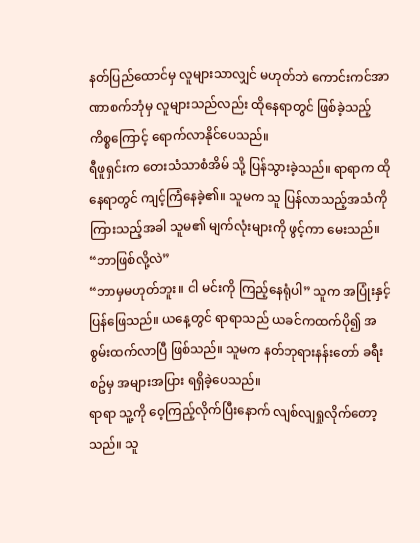နတ်ပြည်ထောင်မှ လူများသာလျှင် မဟုတ်ဘဲ ကောင်းကင်အာဏာစက်ဘုံမှ လူများသည်လည်း ထိုနေရာတွင် ဖြစ်ခဲ့သည့်ကိစ္စကြောင့် ရောက်လာနိုင်ပေသည်။
ရီဖူရှင်းက တေးသံသာစံအိမ် သို့ ပြန်သွားခဲ့သည်။ ရာရာက ထိုနေရာတွင် ကျင့်ကြံနေခဲ့၏။ သူမက သူ ပြန်လာသည့်အသံကို ကြားသည့်အခါ သူမ၏ မျက်လုံးများကို ဖွင့်ကာ မေးသည်။ “ဘာဖြစ်လို့လဲ”
“ဘာမှမဟုတ်ဘူး။ ငါ မင်းကို ကြည့်နေရုံပါ” သူက အပြုံးနှင့် ပြန်ဖြေသည်။ ယနေ့တွင် ရာရာသည် ယခင်ကထက်ပို၍ အစွမ်းထက်လာပြီ ဖြစ်သည်။ သူမက နတ်ဘုရားနန်းတော် ခရီးစဥ်မှ အများအပြား ရရှိခဲ့ပေသည်။
ရာရာ သူ့ကို ဝေ့ကြည့်လိုက်ပြီးနောက် လျစ်လျရှုလိုက်တော့သည်။ သူ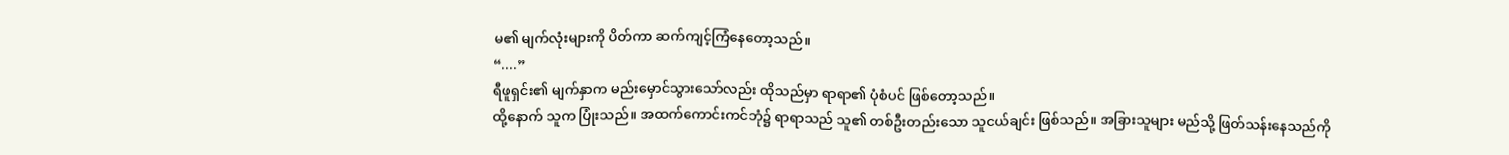မ၏ မျက်လုံးများကို ပိတ်ကာ ဆက်ကျင့်ကြံနေတော့သည်။
“....”
ရီဖူရှင်း၏ မျက်နှာက မည်းမှောင်သွားသော်လည်း ထိုသည်မှာ ရာရာ၏ ပုံစံပင် ဖြစ်တော့သည်။
ထို့နောက် သူက ပြုံးသည်။ အထက်ကောင်းကင်ဘုံ၌ ရာရာသည် သူ၏ တစ်ဦးတည်းသော သူငယ်ချင်း ဖြစ်သည်။ အခြားသူများ မည်သို့ ဖြတ်သန်းနေသည်ကို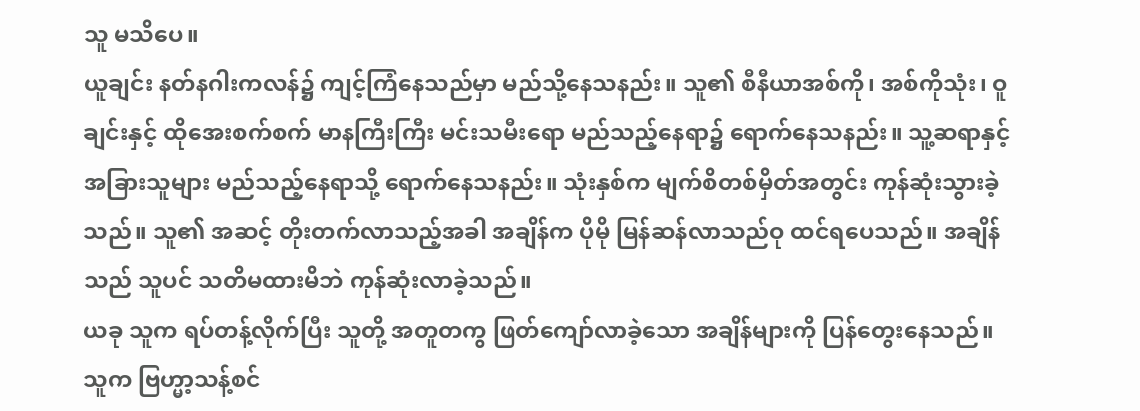သူ မသိပေ။
ယူချင်း နတ်နဂါးကလန်၌ ကျင့်ကြံနေသည်မှာ မည်သို့နေသနည်း။ သူ၏ စီနီယာအစ်ကို၊ အစ်ကိုသုံး၊ ဝူချင်းနှင့် ထိုအေးစက်စက် မာနကြီးကြီး မင်းသမီးရော မည်သည့်နေရာ၌ ရောက်နေသနည်း။ သူ့ဆရာနှင့် အခြားသူများ မည်သည့်နေရာသို့ ရောက်နေသနည်း။ သုံးနှစ်က မျက်စိတစ်မှိတ်အတွင်း ကုန်ဆုံးသွားခဲ့သည်။ သူ၏ အဆင့် တိုးတက်လာသည့်အခါ အချိန်က ပိုမို မြန်ဆန်လာသည်ဝု ထင်ရပေသည်။ အချိန်သည် သူပင် သတိမထားမိဘဲ ကုန်ဆုံးလာခဲ့သည်။
ယခု သူက ရပ်တန့်လိုက်ပြီး သူတို့ အတူတကွ ဖြတ်ကျော်လာခဲ့သော အချိန်များကို ပြန်တွေးနေသည်။
သူက ဗြဟ္မာ့သန့်စင်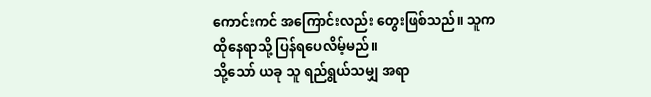ကောင်းကင် အကြောင်းလည်း တွေးဖြစ်သည်။ သူက ထိုနေရာသို့ ပြန်ရပေလိမ့်မည်။
သို့သော် ယခု သူ ရည်ရွယ်သမျှ အရာ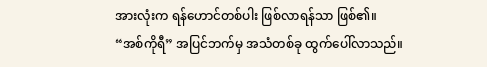အားလုံးက ရန်ဟောင်တစ်ပါး ဖြစ်လာရန်သာ ဖြစ်၏။
“အစ်ကိုရီ” အပြင်ဘက်မှ အသံတစ်ခု ထွက်ပေါ်လာသည်။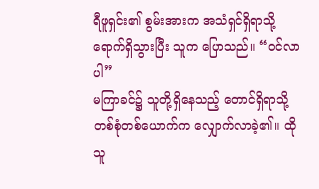ရီဖူရှင်း၏ စွမ်းအားက အသံရှင်ရှိရာသို့ ရောက်ရှိသွားပြီး သူက ပြောသည်။ “ဝင်လာပါ”
မကြာခင်၌ သူတို့ရှိနေသည့် တောင်ရှိရာသို့ တစ်စုံတစ်ယောက်က လျှောက်လာခဲ့၏။ ထိုသူ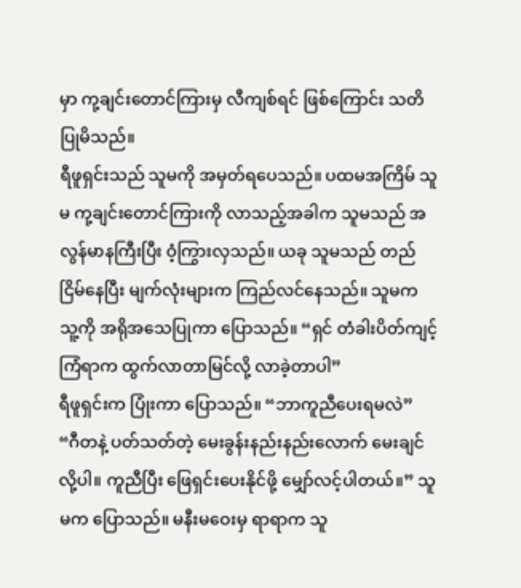မှာ ကု့ချင်းတောင်ကြားမှ လီကျစ်ရင် ဖြစ်ကြောင်း သတိပြုမိသည်။
ရီဖူရှင်းသည် သူမကို အမှတ်ရပေသည်။ ပထမအကြိမ် သူမ ကု့ချင်းတောင်ကြားကို လာသည့်အခါက သူမသည် အလွန်မာနကြီးပြီး ဝံ့ကြွားလှသည်။ ယခု သူမသည် တည်ငြိမ်နေပြီး မျက်လုံးများက ကြည်လင်နေသည်။ သူမက သူ့ကို အရိုအသေပြုကာ ပြောသည်။ “ရှင် တံခါးပိတ်ကျင့်ကြံရာက ထွက်လာတာမြင်လို့ လာခဲ့တာပါ”
ရီဖူရှင်းက ပြုံးကာ ပြောသည်။ “ဘာကူညီပေးရမလဲ”
“ဂီတနဲ့ ပတ်သတ်တဲ့ မေးခွန်းနည်းနည်းလောက် မေးချင်လို့ပါ။ ကူညီပြီး ဖြေရှင်းပေးနိုင်ဖို့ မျှော်လင့်ပါတယ်။” သူမက ပြောသည်။ မနီးမဝေးမှ ရာရာက သူ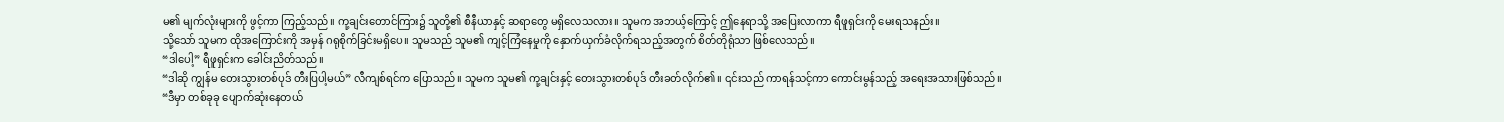မ၏ မျက်လုံးများကို ဖွင့်ကာ ကြည့်သည်။ ကု့ချင်းတောင်ကြား၌ သူတို့၏ စီနီယာနှင့် ဆရာတွေ မရှိလေသလား။ သူမက အဘယ့်ကြောင့် ဤနေရာသို့ အပြေးလာကာ ရီဖူရှင်းကို မေးရသနည်း။
သို့သော် သူမက ထိုအကြောင်းကို အမှန် ဂရုစိုက်ခြင်းမရှိပေ။ သူမသည် သူမ၏ ကျင့်ကြံနေမှုကို နှောက်ယှက်ခံလိုက်ရသည့်အတွက် စိတ်တိုရုံသာ ဖြစ်လေသည်။
“ဒါပေါ့” ရီဖူရှင်းက ခေါင်းညိတ်သည်။
“ဒါဆို ကျွန်မ တေးသွားတစ်ပုဒ် တီးပြပါ့မယ်” လီကျစ်ရင်က ပြောသည်။ သူမက သူမ၏ ကု့ချင်းနှင့် တေးသွားတစ်ပုဒ် တီးခတ်လိုက်၏။ ၎င်းသည် ကာရန်သင့်ကာ ကောင်းမွန်သည့် အရေးအသားဖြစ်သည်။
“ဒီမှာ တစ်ခုခု ပျောက်ဆုံးနေတယ်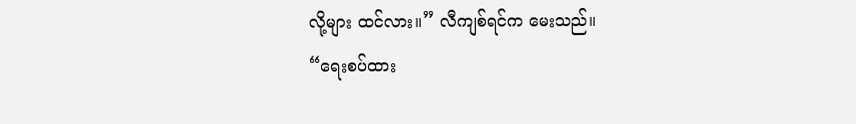လို့များ ထင်လား။” လီကျစ်ရင်က မေးသည်။
“ရေးစပ်ထား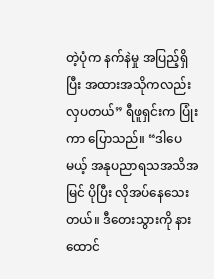တဲ့ပုံက နက်နဲမှု အပြည့်ရှိပြီး အထားအသိုကလည်း လှပတယ်” ရီဖူရှင်းက ပြုံးကာ ပြောသည်။ “ဒါပေမယ့် အနုပညာရသအသိအမြင် ပိုပြီး လိုအပ်နေသေးတယ်။ ဒီတေးသွားကို နားထောင်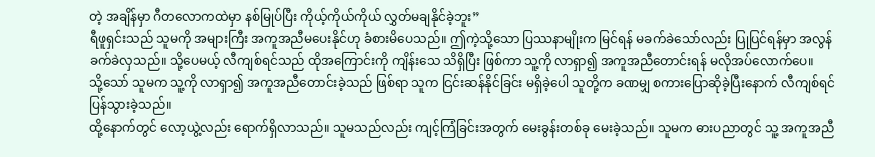တဲ့ အချိန်မှာ ဂီတလောကထဲမှာ နစ်မြုပ်ပြီး ကိုယ့်ကိုယ်ကိုယ် လွှတ်မချနိုင်ခဲ့ဘူး”
ရီဖူရှင်းသည် သူမကို အများကြီး အကူအညီမပေးနိုင်ဟု ခံစားမိပေသည်။ ဤကဲ့သို့သော ပြဿနာမျိုးက မြင်ရန် မခက်ခဲသော်လည်း ပြုပြင်ရန်မှာ အလွန် ခက်ခဲလှသည်။ သို့ပေမယ့် လီကျစ်ရင်သည် ထိုအကြောင်းကို ကျိန်းသေ သိရှိပြီး ဖြစ်ကာ သူ့ကို လာရှာ၍ အကူအညီတောင်းရန် မလိုအပ်လောက်ပေ။
သို့သော် သူမက သူ့ကို လာရှာ၍ အကူအညီတောင်းခဲ့သည် ဖြစ်ရာ သူက ငြင်းဆန်နိုင်ခြင်း မရှိခဲ့ပေါ သူတို့က ခဏမျှ စကားပြောဆိုခဲ့ပြီးနောက် လီကျစ်ရင် ပြန်သွားခဲ့သည်။
ထို့နောက်တွင် လော့ယွဲ့လည်း ရောက်ရှိလာသည်။ သူမသည်လည်း ကျင့်ကြံခြင်းအတွက် မေးခွန်းတစ်ခု မေးခဲ့သည်။ သူမက ဓားပညာတွင် သူ့ အကူအညီ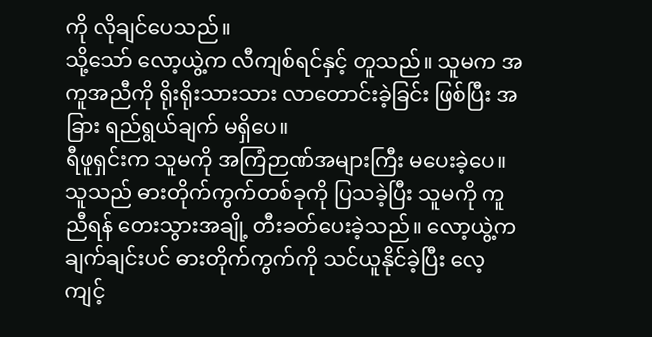ကို လိုချင်ပေသည်။
သို့သော် လော့ယွဲ့က လီကျစ်ရင်နှင့် တူသည်။ သူမက အကူအညီကို ရိုးရိုးသားသား လာတောင်းခဲ့ခြင်း ဖြစ်ပြီး အခြား ရည်ရွယ်ချက် မရှိပေ။
ရီဖူရှင်းက သူမကို အကြံဉာဏ်အများကြီး မပေးခဲ့ပေ။ သူသည် ဓားတိုက်ကွက်တစ်ခုကို ပြသခဲ့ပြီး သူမကို ကူညီရန် တေးသွားအချို့ တီးခတ်ပေးခဲ့သည်။ လော့ယွဲ့က ချက်ချင်းပင် ဓားတိုက်ကွက်ကို သင်ယူနိုင်ခဲ့ပြီး လေ့ကျင့်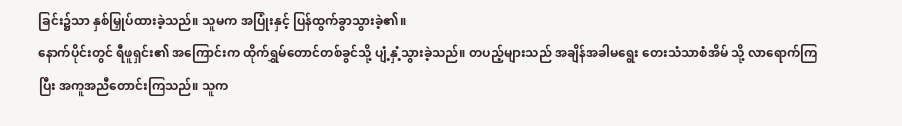ခြင်း၌သာ နှစ်မြှုပ်ထားခဲ့သည်။ သူမက အပြုံးနှင့် ပြန်ထွက်ခွာသွားခဲ့၏။
နောက်ပိုင်းတွင် ရီဖူရှင်း၏ အကြောင်းက ထိုက်ရွှမ်တောင်တစ်ခွင်သို့ ပျံ့နှံ့သွားခဲ့သည်။ တပည့်များသည် အချိန်အခါမရွေး တေးသံသာစံအိမ် သို့ လာရောက်ကြပြီး အကူအညီတောင်းကြသည်။ သူက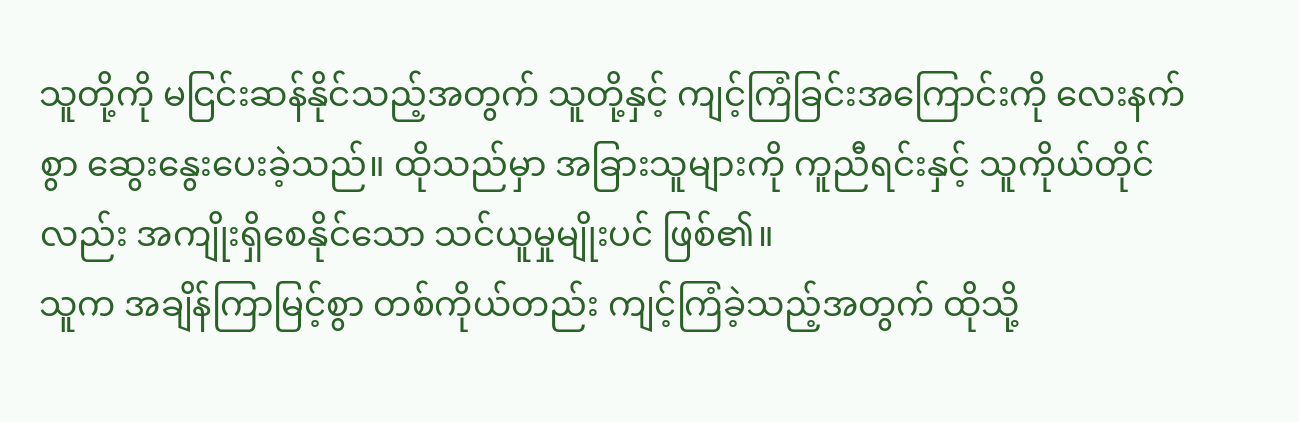သူတို့ကို မငြင်းဆန်နိုင်သည့်အတွက် သူတို့နှင့် ကျင့်ကြံခြင်းအကြောင်းကို လေးနက်စွာ ဆွေးနွေးပေးခဲ့သည်။ ထိုသည်မှာ အခြားသူများကို ကူညီရင်းနှင့် သူကိုယ်တိုင်လည်း အကျိုးရှိစေနိုင်သော သင်ယူမှုမျိုးပင် ဖြစ်၏။
သူက အချိန်ကြာမြင့်စွာ တစ်ကိုယ်တည်း ကျင့်ကြံခဲ့သည့်အတွက် ထိုသို့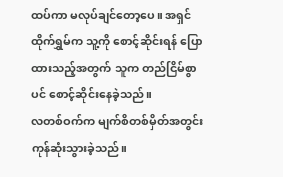ထပ်ကာ မလုပ်ချင်တော့ပေ။ အရှင်ထိုက်ရွှမ်က သူ့ကို စောင့်ဆိုင်းရန် ပြောထားသည့်အတွက် သူက တည်ငြိမ်စွာပင် စောင့်ဆိုင်းနေခဲ့သည်။
လတစ်ဝက်က မျက်စိတစ်မှိတ်အတွင်း ကုန်ဆုံးသွားခဲ့သည်။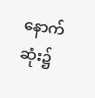နောက်ဆုံး၌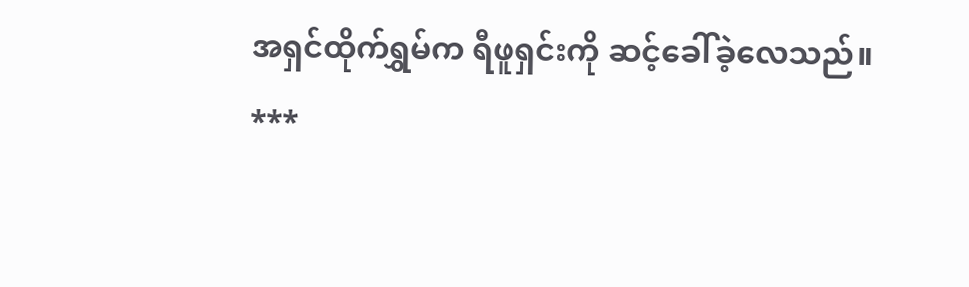အရှင်ထိုက်ရွှမ်က ရီဖူရှင်းကို ဆင့်ခေါ်ခဲ့လေသည်။
***